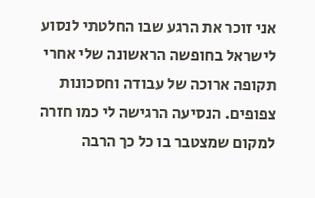אני זוכר את הרגע שבו החלטתי לנסוע לישראל בחופשה הראשונה שלי אחרי תקופה ארוכה של עבודה וחסכונות צפופים. הנסיעה הרגישה לי כמו חזרה למקום שמצטבר בו כל כך הרבה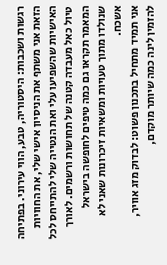רגשות ושכבות: היסטוריה, טבע, הווי עירוני. בפתיחה הזאת אני משתף את הניסיון אישי שלי, את החוויות האישיות שהשפיעו עלי ואת הנטייה שלי להתייחס לכל טיול כאל מעבדה קטנה של תחושות ורשמים. לאורך המאמר תקראו גם כמה טיפים לחופשה בישראל שנולדו מתוך טעויות ומשאיות זיכרונות שאני לא אשכח.
אני תמיד מתחיל בתכנון פשוט: לבדוק מזג אוויר, להזמין לינה כמה שיותר מוקדם,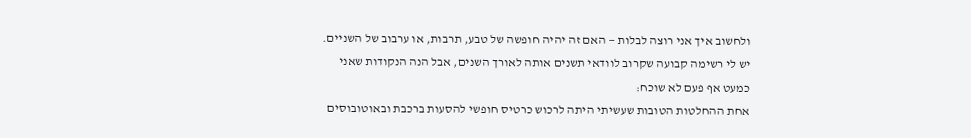ולחשוב איך אני רוצה לבלות — האם זה יהיה חופשה של טבע, תרבות, או ערבוב של השניים. יש לי רשימה קבועה שקרוב לוודאי תשנים אותה לאורך השנים, אבל הנה הנקודות שאני כמעט אף פעם לא שוכח:
אחת ההחלטות הטובות שעשיתי היתה לרכוש כרטיס חופשי להסעות ברכבת ובאוטובוסים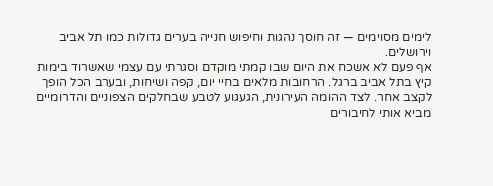לימים מסוימים — זה חוסך נהגות וחיפוש חנייה בערים גדולות כמו תל אביב וירושלים.
אף פעם לא אשכח את היום שבו קמתי מוקדם וסגרתי עם עצמי שאשרוד בימות קיץ בתל אביב ברגל. הרחובות מלאים בחיי יום, קפה ושיחות, ובערב הכל הופך לקצב אחר. לצד ההומה העירונית, הגעגוע לטבע שבחלקים הצפוניים והדרומיים מביא אותי לחיבורים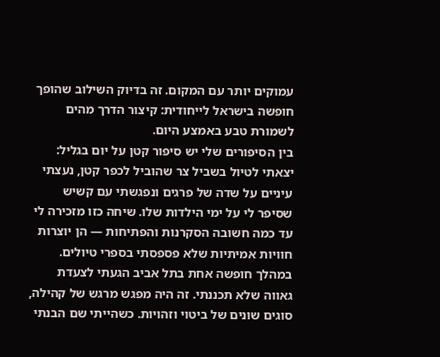עמוקים יותר עם המקום. זה בדיוק השילוב שהופך חופשה בישראל לייחודית: קיצור הדרך מהים לשמורת טבע באמצע היום.
בין הסיפורים שלי יש סיפור קטן על יום בגליל: יצאתי לטיול בשביל צר שהוביל לכפר קטן, נעצתי עיניים על שדה של פרגים ונפגשתי עם קשיש שסיפר לי על ימי הילדות שלו. שיחה כזו מזכירה לי עד כמה חשובה הסקרנות והפתיחות — הן יוצרות חוויות אמיתיות שלא פספסתי בספרי טיולים.
במהלך חופשה אחת בתל אביב הגעתי לצעדת גאווה שלא תכננתי. זה היה מפגש מרגש של קהילה, סוגים שונים של ביטוי וזהויות. כשהייתי שם הבנתי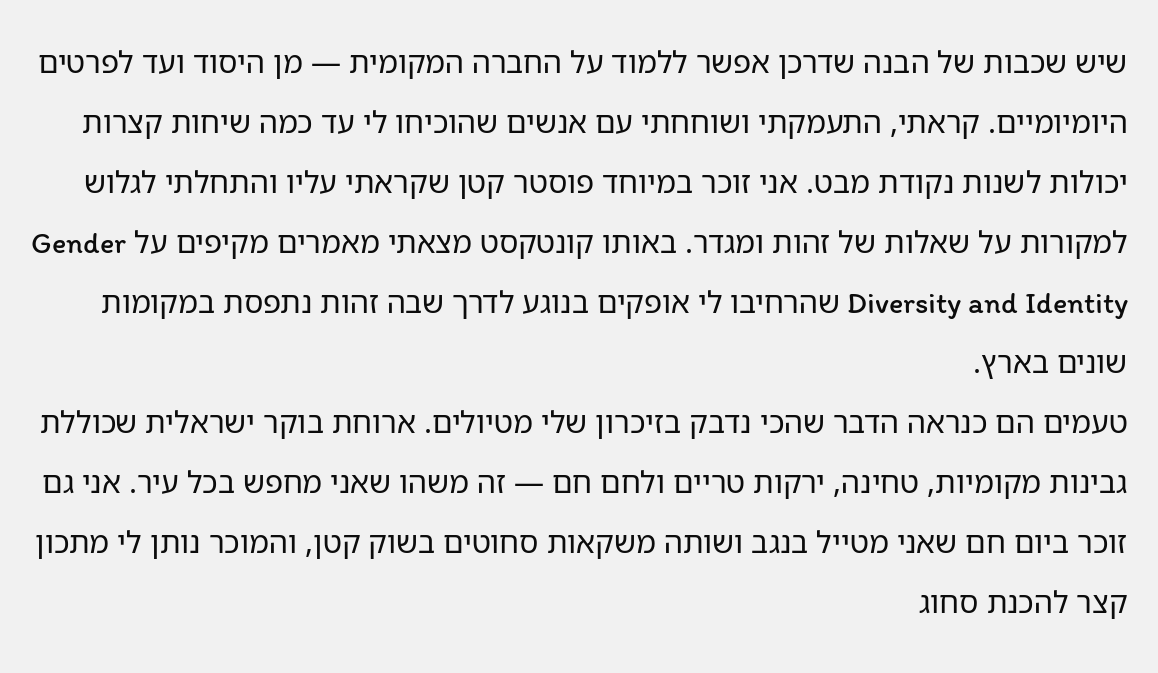שיש שכבות של הבנה שדרכן אפשר ללמוד על החברה המקומית — מן היסוד ועד לפרטים היומיומיים. קראתי, התעמקתי ושוחחתי עם אנשים שהוכיחו לי עד כמה שיחות קצרות יכולות לשנות נקודת מבט. אני זוכר במיוחד פוסטר קטן שקראתי עליו והתחלתי לגלוש למקורות על שאלות של זהות ומגדר. באותו קונטקסט מצאתי מאמרים מקיפים על Gender Diversity and Identity שהרחיבו לי אופקים בנוגע לדרך שבה זהות נתפסת במקומות שונים בארץ.
טעמים הם כנראה הדבר שהכי נדבק בזיכרון שלי מטיולים. ארוחת בוקר ישראלית שכוללת גבינות מקומיות, טחינה, ירקות טריים ולחם חם — זה משהו שאני מחפש בכל עיר. אני גם זוכר ביום חם שאני מטייל בנגב ושותה משקאות סחוטים בשוק קטן, והמוכר נותן לי מתכון קצר להכנת סחוג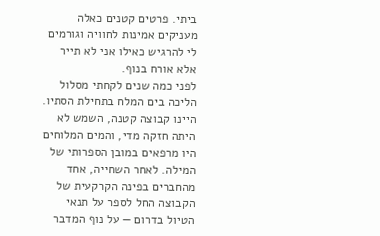ביתי. פרטים קטנים כאלה מעניקים אמינות לחוויה וגורמים לי להרגיש כאילו אני לא תייר אלא אורח בנוף.
לפני כמה שנים לקחתי מסלול הליכה בים המלח בתחילת הסתיו. היינו קבוצה קטנה, השמש לא היתה חזקה מדי, והמים המלוחים היו מרפאים במובן הספרותי של המילה. לאחר השחייה, אחד מהחברים בפינה הקרקעית של הקבוצה החל לספר על תנאי הטיול בדרום — על נוף המדבר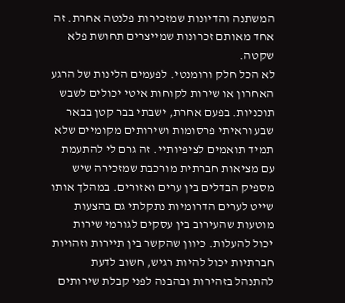המשתנה והדיונות שמזכירות פלנטה אחרת. זה אחד מאותם זכרונות שמייצרים תחושת פלא שקטה.
לא הכל חלק ורומנטי. לפעמים הלינות של הרגע האחרון או שירות לקוחות איטי יכולים לשבש תוכניות. בפעם אחרת, ישבתי בבר קטן בבאר שבע וראיתי פרסומות ושירותים מקומיים שלא תמיד תואמים לציפיותיי. זה גרם לי להתעמת עם מציאות חברתית מורכבת שמזכירה שיש מספיק הבדלים בין ערים ואזורים. במהלך אותו שייט לערים הדרומיות נתקלתי גם בהצעות מוטעות שהעירוב בין עסקים לגורמי שירות יכול להעלות. כיוון שהקשר בין תיירות וזהויות חברתיות יכול להיות רגיש, חשוב לדעת להתנהל בזהירות ובהבנה לפני קבלת שירותים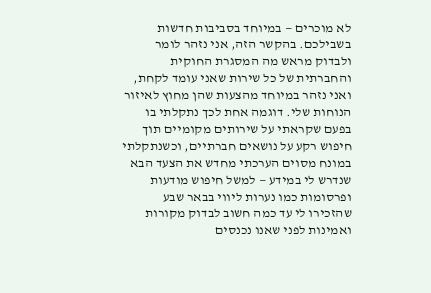לא מוכרים — במיוחד בסביבות חדשות בשבילכם. בהקשר הזה, אני נזהר לומר ולבדוק מראש מה המסגרת החוקית והחברתית של כל שירות שאני עומד לקחת, ואני נזהר במיוחד מהצעות שהן מחוץ לאיזור הנוחות שלי. דוגמה אחת לכך נתקלתי בו בפעם שקראתי על שירותים מקומיים תוך חיפוש רקע על נושאים חברתיים, וכשנתקלתי במונח מסוים הערכתי מחדש את הצעד הבא שנדרש לי במידע — למשל חיפוש מודעות ופרסומות כמו נערות ליווי בבאר שבע שהזכירו לי עד כמה חשוב לבדוק מקורות ואמינות לפני שאנו נכנסים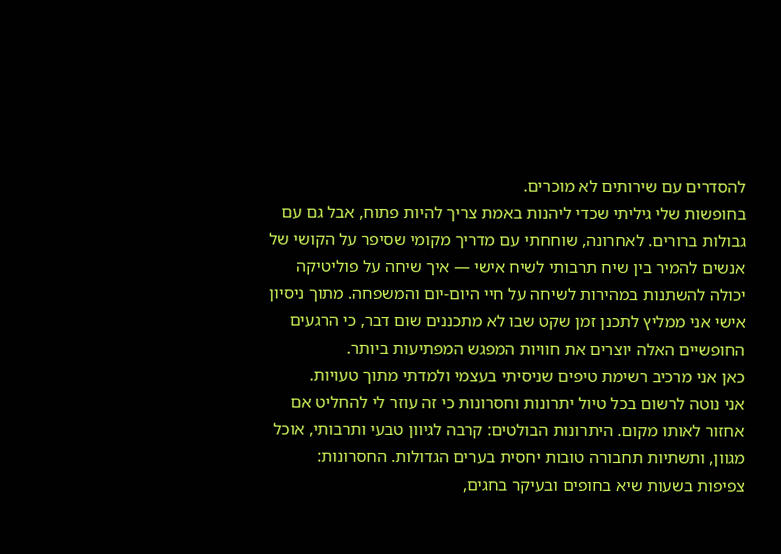להסדרים עם שירותים לא מוכרים.
בחופשות שלי גיליתי שכדי ליהנות באמת צריך להיות פתוח, אבל גם עם גבולות ברורים. לאחרונה, שוחחתי עם מדריך מקומי שסיפר על הקושי של אנשים להמיר בין שיח תרבותי לשיח אישי — איך שיחה על פוליטיקה יכולה להשתנות במהירות לשיחה על חיי היום-יום והמשפחה. מתוך ניסיון אישי אני ממליץ לתכנן זמן שקט שבו לא מתכננים שום דבר, כי הרגעים החופשיים האלה יוצרים את חוויות המפגש המפתיעות ביותר.
כאן אני מרכיב רשימת טיפים שניסיתי בעצמי ולמדתי מתוך טעויות.
אני נוטה לרשום בכל טיול יתרונות וחסרונות כי זה עוזר לי להחליט אם אחזור לאותו מקום. היתרונות הבולטים: קרבה לגיוון טבעי ותרבותי, אוכל מגוון, ותשתיות תחבורה טובות יחסית בערים הגדולות. החסרונות: צפיפות בשעות שיא בחופים ובעיקר בחגים,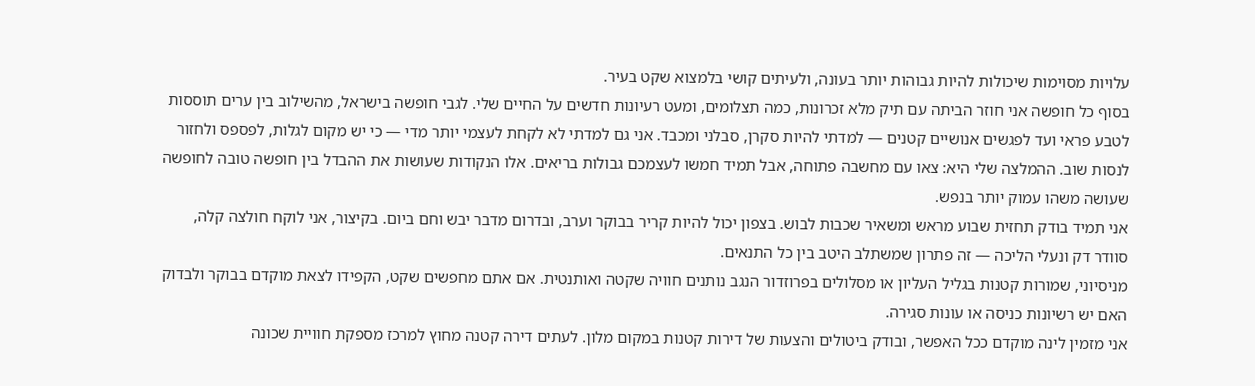עלויות מסוימות שיכולות להיות גבוהות יותר בעונה, ולעיתים קושי בלמצוא שקט בעיר.
בסוף כל חופשה אני חוזר הביתה עם תיק מלא זכרונות, כמה תצלומים, ומעט רעיונות חדשים על החיים שלי. לגבי חופשה בישראל, מהשילוב בין ערים תוססות לטבע פראי ועד לפגשים אנושיים קטנים — למדתי להיות סקרן, סבלני ומכבד. אני גם למדתי לא לקחת לעצמי יותר מדי — כי יש מקום לגלות, לפספס ולחזור לנסות שוב. ההמלצה שלי היא: צאו עם מחשבה פתוחה, אבל תמיד חמשו לעצמכם גבולות בריאים. אלו הנקודות שעושות את ההבדל בין חופשה טובה לחופשה שעושה משהו עמוק יותר בנפש.
אני תמיד בודק תחזית שבוע מראש ומשאיר שכבות לבוש. בצפון יכול להיות קריר בבוקר וערב, ובדרום מדבר יבש וחם ביום. בקיצור, אני לוקח חולצה קלה, סוודר דק ונעלי הליכה — זה פתרון שמשתלב היטב בין כל התנאים.
מניסיוני, שמורות קטנות בגליל העליון או מסלולים בפרוזדור הנגב נותנים חוויה שקטה ואותנטית. אם אתם מחפשים שקט, הקפידו לצאת מוקדם בבוקר ולבדוק האם יש רשיונות כניסה או עונות סגירה.
אני מזמין לינה מוקדם ככל האפשר, ובודק ביטולים והצעות של דירות קטנות במקום מלון. לעתים דירה קטנה מחוץ למרכז מספקת חוויית שכונה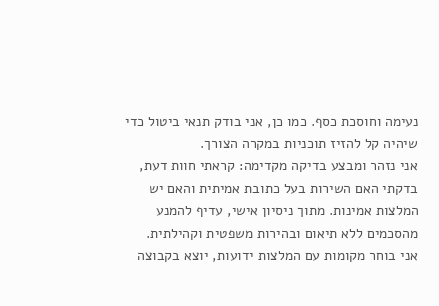נעימה וחוסכת כסף. כמו כן, אני בודק תנאי ביטול כדי שיהיה קל להזיז תוכניות במקרה הצורך.
אני נזהר ומבצע בדיקה מקדימה: קראתי חוות דעת, בדקתי האם השירות בעל כתובת אמיתית והאם יש המלצות אמינות. מתוך ניסיון אישי, עדיף להמנע מהסכמים ללא תיאום ובהירות משפטית וקהילתית.
אני בוחר מקומות עם המלצות ידועות, יוצא בקבוצה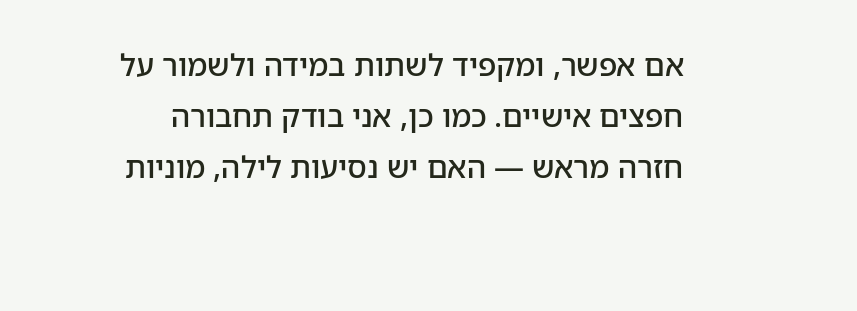אם אפשר, ומקפיד לשתות במידה ולשמור על חפצים אישיים. כמו כן, אני בודק תחבורה חזרה מראש — האם יש נסיעות לילה, מוניות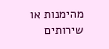מהימנות או שירותים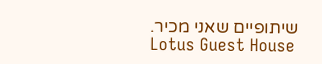שיתופיים שאני מכיר.
Lotus Guest House